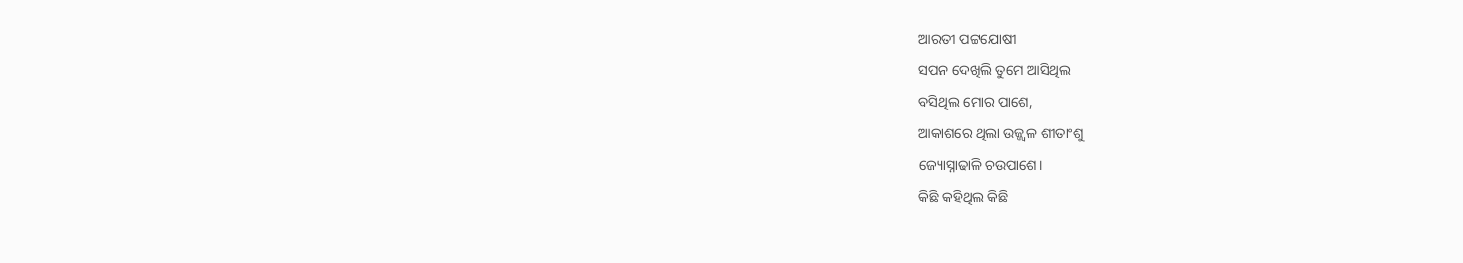ଆରତୀ ପଟ୍ଟଯୋଷୀ
ସପନ ଦେଖିଲି ତୁମେ ଆସିଥିଲ
ବସିଥିଲ ମୋର ପାଶେ,
ଆକାଶରେ ଥିଲା ଉଜ୍ଜ୍ୱଳ ଶୀତାଂଶୁ
ଜ୍ୟୋସ୍ନାଢାଳି ଚଉପାଶେ।
କିଛି କହିଥିଲ କିଛି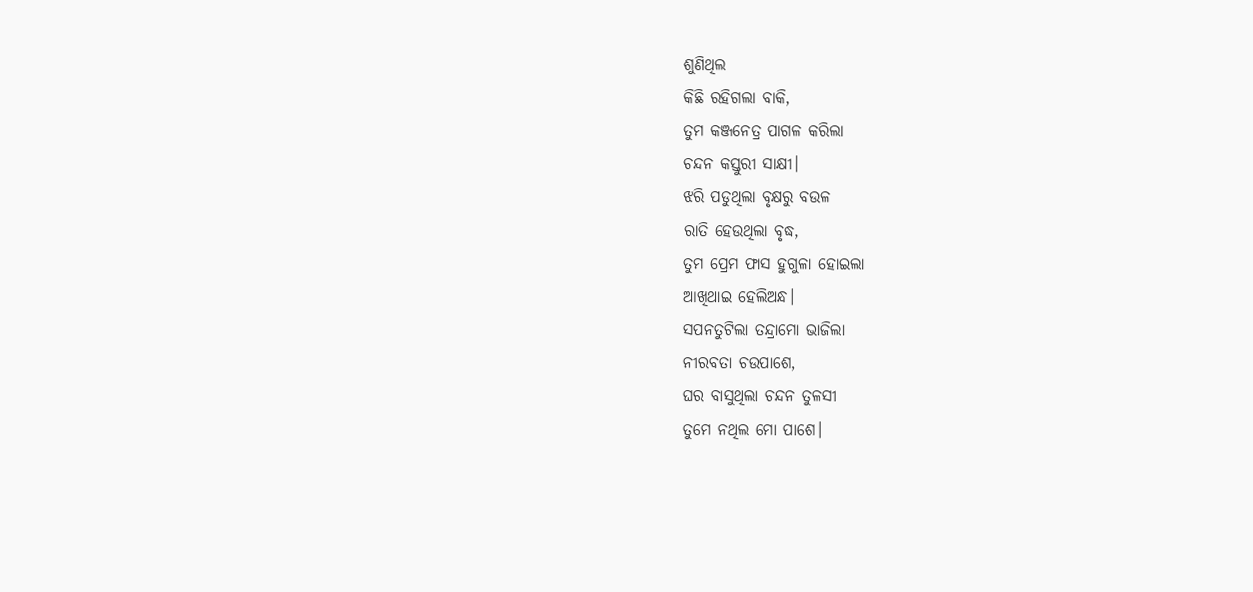ଶୁଣିଥିଲ
କିଛି ରହିଗଲା ବାକି,
ତୁମ କଞ୍ଜନେତ୍ର ପାଗଳ କରିଲା
ଚନ୍ଦନ କସ୍ତୁରୀ ସାକ୍ଷୀ।
ଝରି ପଡୁଥିଲା ବୃକ୍ଷରୁ ବଉଳ
ରାତି ହେଉଥିଲା ବୃଦ୍ଧ,
ତୁମ ପ୍ରେମ ଫାସ ହୁଗୁଳା ହୋଇଲା
ଆଖିଥାଇ ହେଲିଅନ୍ଧ।
ସପନତୁଟିଲା ତନ୍ଦ୍ରାମୋ ଭାଜିଲା
ନୀରବତା ଚଉପାଶେ,
ଘର ବାସୁଥିଲା ଚନ୍ଦନ ତୁଳସୀ
ତୁମେ ନଥିଲ ମୋ ପାଶେ।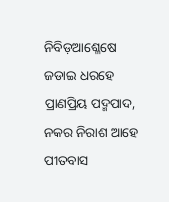ନିବିଡ଼ଆଶ୍ଳେଷେ ଜଡାଇ ଧରହେ
ପ୍ରାଣପ୍ରିୟ ପଦ୍ମପାଦ,
ନକର ନିରାଶ ଆହେ ପୀତବାସ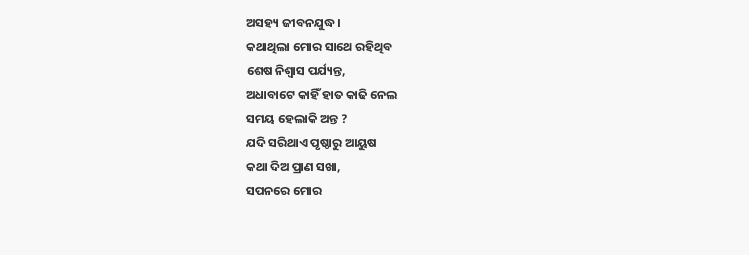ଅସହ୍ୟ ଜୀବନଯୁଦ୍ଧ।
କଥାଥିଲା ମୋର ସାଥେ ରହିଥିବ
ଶେଷ ନିଶ୍ୱାସ ପର୍ଯ୍ୟନ୍ତ,
ଅଧାବାଟେ କାହିଁ ହାତ କାଢି ନେଲ
ସମୟ ହେଲାକି ଅନ୍ତ ?
ଯଦି ସରିଥାଏ ପୃଷ୍ଠାରୁ ଆୟୁଷ
କଥା ଦିଅ ପ୍ରାଣ ସଖା,
ସପନରେ ମୋର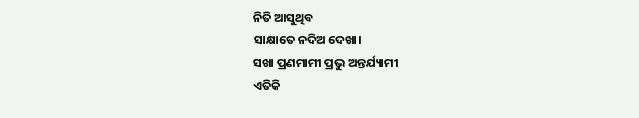ନିତି ଆସୁଥିବ
ସାକ୍ଷାତେ ନଦିଅ ଦେଖା।
ସଖା ପ୍ରଣମାମୀ ପ୍ରଭୁ ଅନ୍ତର୍ଯ୍ୟାମୀ
ଏତିକି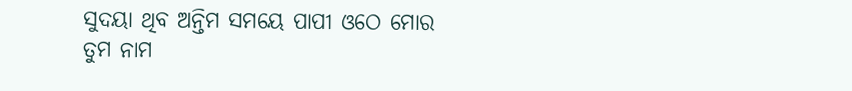ସୁଦୟା ଥିବ ଅନ୍ତିମ ସମୟେ ପାପୀ ଓଠେ ମୋର
ତୁମ ନାମ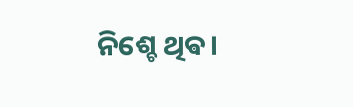ନିଶ୍ଚେ ଥିଵ।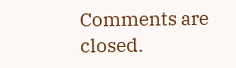Comments are closed.